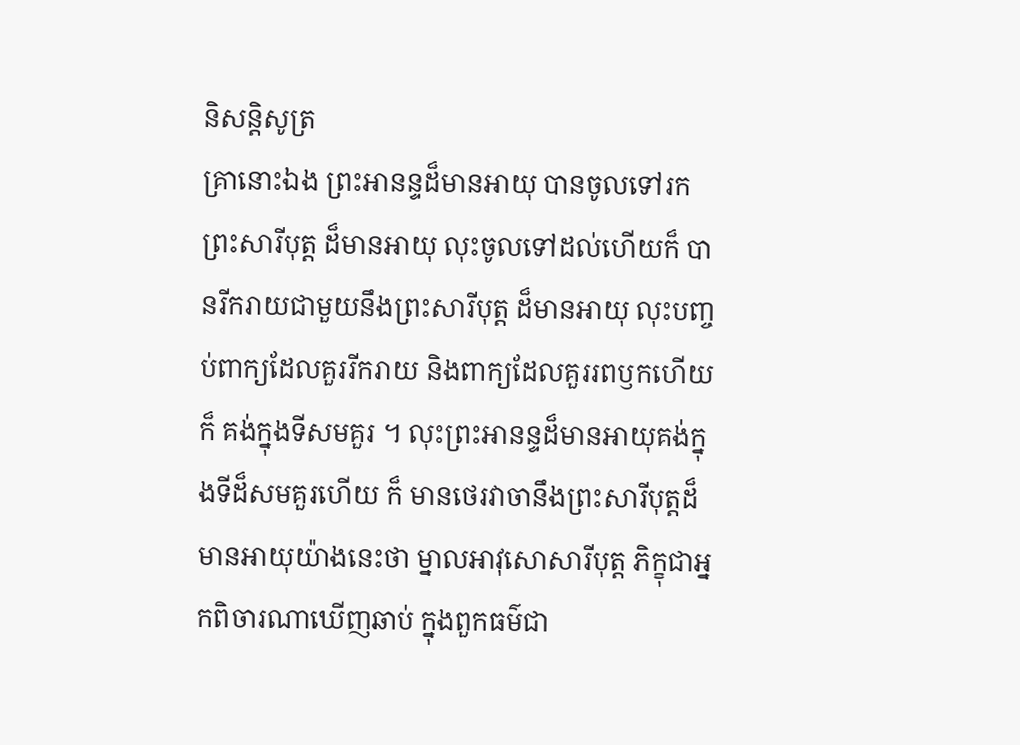និសន្តិសូត្រ
គ្រានោះឯង ព្រះអានន្ទដ៏មានអាយុ បានចូលទៅរកព្រះសារីបុត្ត ដ៏មានអាយុ លុះចូលទៅដល់ហើយក៏ បានរីករាយជាមួយនឹងព្រះសារីបុត្ត ដ៏មានអាយុ លុះបញ្ចប់ពាក្យដែលគួររីករាយ និងពាក្យដែលគួររពឫកហើយក៏ គង់ក្នុងទីសមគួរ ។ លុះព្រះអានន្ទដ៏មានអាយុគង់ក្នុងទីដ៏សមគួរហើយ ក៏ មានថេរវាចានឹងព្រះសារីបុត្តដ៏មានអាយុយ៉ាងនេះថា ម្នាលអាវុសោសារីបុត្ត ភិក្ខុជាអ្នកពិចារណាឃើញឆាប់ ក្នុងពួកធម៌ជា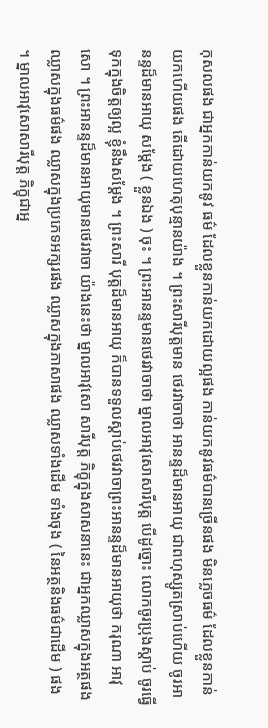កុសលផង ជាអ្នកកាន់យកនូវ ធម៌ ដែលខ្លួនកាន់យកដោយល្អផង កាន់យកនូវធម៌បានច្រើនផង មិនភ្លេចធម៌ ដែលខ្លួនកាន់យកហើយផង តើដោយហេតុបុន្មានយ៉ាង ។ ព្រះសារីបុត្តមាន ថេរវាចាថា អានន្ទដ៏មានអាយុ ជាពហុស្សូតស្រាប់ហើយ ចូរអានន្ទដ៏មានអាយុ សម្តែង ( ខ្លួនឯង ) ចុះ ។ ព្រះអានន្ទមានថេរវាចាថា ម្នាលអាវុសោសារីបុត្ត បើដូច្នោះ លោកចូរប្រុងស្តាប់ ចូរធ្វើទុកក្នុងចិត្តឲ្យល្អ ខ្ញុំនឹងសម្តែង ។ ព្រះសារី បុត្តដ៏មានអាយុ ក៏បានទទួលស្តាប់ថេរវាចាព្រះអានន្ទដ៏មានអាយុថា ករុណា អាវុសោ ។ ព្រះអានន្ទដ៏មានអាយុមានថេរវាចា យ៉ាងនេះថា ម្នាលអាវុសោ សារីបុត្ត ភិក្ខុក្នុងសាសនានេះ ជាអ្នកឈ្លាសក្នុងអត្ថផង ឈ្លាសក្នុងធម៌ផង ឈ្លាសក្នុងប្រភេទអក្សរផង ឈ្លាសក្នុងភាសាផង ឈ្លាសទាំងដើម ទាំងចុង ( នៃអត្ថនិងធម៌ជាដើម ) ផង ។ ម្នាលអាវុសោសារីបុត្ត ភិក្ខុជាអ្ន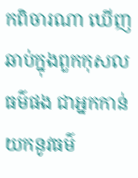កពិចារណា ឃើញឆាប់ក្នុងពួកកុសលធម៌ផង ជាអ្នកកាន់យកនូវធម៌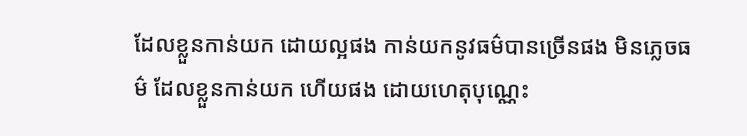ដែលខ្លួនកាន់យក ដោយល្អផង កាន់យកនូវធម៌បានច្រើនផង មិនភ្លេចធម៌ ដែលខ្លួនកាន់យក ហើយផង ដោយហេតុបុណ្ណេះ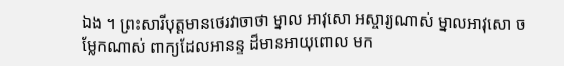ឯង ។ ព្រះសារីបុត្តមានថេរវាចាថា ម្នាល អាវុសោ អស្ចារ្យណាស់ ម្នាលអាវុសោ ចម្លែកណាស់ ពាក្យដែលអានន្ទ ដ៏មានអាយុពោល មក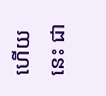ហើយនេះ ជា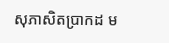សុភាសិតប្រាកដ ម